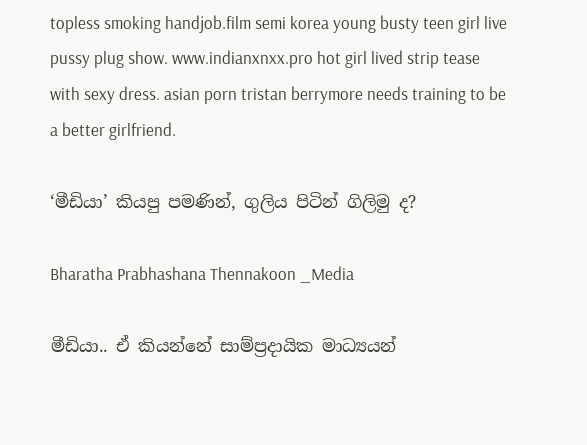topless smoking handjob.film semi korea young busty teen girl live pussy plug show. www.indianxnxx.pro hot girl lived strip tease with sexy dress. asian porn tristan berrymore needs training to be a better girlfriend.

‘මීඩියා’ කියපු පමණින්, ගුලිය පිටින් ගිලිමු ද?

Bharatha Prabhashana Thennakoon _Media

මීඩියා.. ඒ කියන්නේ සාම්ප්‍රදායික මාධ්‍යයන්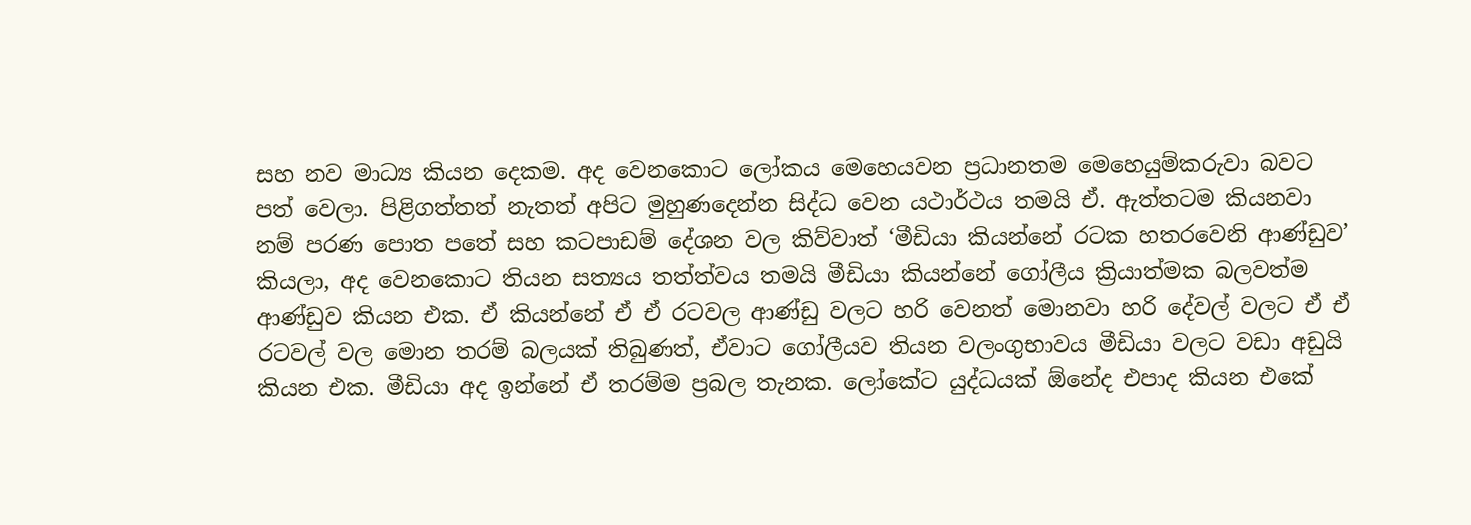සහ නව මාධ්‍ය කියන දෙකම. අද වෙනකොට ලෝකය මෙහෙයවන ප්‍රධානතම මෙහෙයුම්කරුවා බවට පත් වෙලා. පිළිගත්තත් නැතත් අපිට මුහුණදෙන්න සිද්ධ වෙන යථාර්ථය තමයි ඒ. ඇත්තටම කියනවා නම් පරණ පොත පතේ සහ කටපාඩම් දේශන වල කිව්වාත් ‘මීඩියා කියන්නේ රටක හතරවෙනි ආණ්ඩුව’ කියලා, අද වෙනකොට තියන සත්‍යය තත්ත්වය තමයි මීඩියා කියන්නේ ගෝලීය ක්‍රියාත්මක බලවත්ම ආණ්ඩුව කියන එක. ඒ කියන්නේ ඒ ඒ රටවල ආණ්ඩු වලට හරි වෙනත් මොනවා හරි දේවල් වලට ඒ ඒ රටවල් වල මොන තරම් බලයක් තිබුණත්, ඒවාට ගෝලීයව තියන වලංගුභාවය මීඩියා වලට වඩා අඩුයි කියන එක. මීඩියා අද ඉන්නේ ඒ තරම්ම ප්‍රබල තැනක. ලෝකේට යුද්ධයක් ඕනේද එපාද කියන එකේ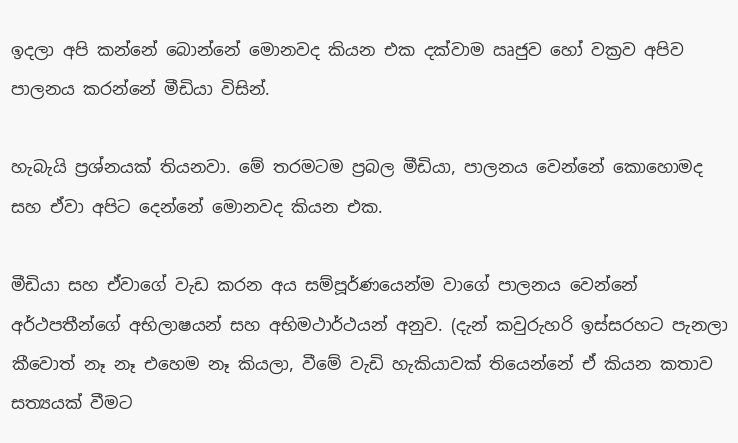ඉදලා අපි කන්නේ බොන්නේ මොනවද කියන එක දක්වාම ඍජුව හෝ වක්‍රව අපිව පාලනය කරන්නේ මීඩියා විසින්.

හැබැයි ප්‍රශ්නයක් තියනවා. මේ තරමටම ප්‍රබල මීඩියා, පාලනය වෙන්නේ කොහොමද සහ ඒවා අපිට දෙන්නේ මොනවද කියන එක.

මීඩියා සහ ඒවාගේ වැඩ කරන අය සම්පූර්ණයෙන්ම වාගේ පාලනය වෙන්නේ අර්ථපතීන්ගේ අභිලාෂයන් සහ අභිමථාර්ථයන් අනුව. (දැන් කවුරුහරි ඉස්සරහට පැනලා කීවොත් නෑ නෑ එහෙම නෑ කියලා, වීමේ වැඩි හැකියාවක් තියෙන්නේ ඒ කියන කතාව සත්‍යයක් වීමට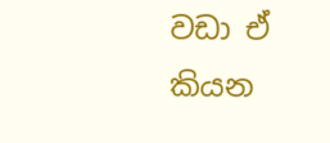වඩා ඒ කියන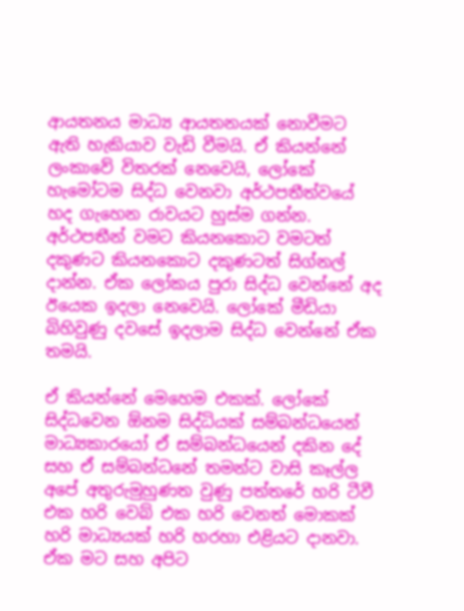ආයතනය මාධ්‍ය ආයතනයක් නොවීමට ඇති හැකියාව වැඩි වීමයි. ඒ කියන්නේ ලංකාවේ විතරක් නෙවෙයි, ලෝකේ හැමෝටම සිද්ධ වෙනවා අර්ථපතීත්වයේ හද ගැහෙන රාවයට හුස්ම ගන්න. අර්ථපතීන් වමට කියනකොට වමටත් දකුණට කියනකොට දකුණටත් සිග්නල් දාන්න. ඒක ලෝකය පුරා සිද්ධ වෙන්නේ අද ඊයෙක ඉදලා නෙවෙයි. ලෝකේ මීඩියා බිහිවුණු දවසේ ඉදලාම සිද්ධ වෙන්නේ ඒක තමයි.

ඒ කියන්නේ මෙහෙම එකක්. ලෝකේ සිද්ධවෙන ඕනම සිද්ධියක් සම්බන්ධයෙන් මාධ්‍යකාරයෝ ඒ සම්බන්ධයෙන් දකින දේ සහ ඒ සම්බන්ධනේ තමන්ට වාසි කෑල්ල අපේ අතුරුමුහුණත වුණු පත්තරේ හරි ටීවී එක හරි වෙබ් එක හරි වෙනත් මොකක් හරි මාධ්‍යයක් හරි හරහා එළියට දානවා. ඒක මට සහ අපිට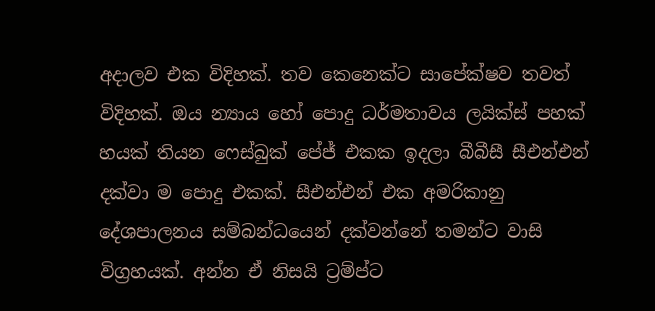අදාලව එක විදිහක්. තව කෙනෙක්ට සාපේක්ෂව තවත් විදිහක්. ඔය න්‍යාය හෝ පොදු ධර්මතාවය ලයික්ස් පහක් හයක් තියන ෆෙස්බුක් පේජ් එකක ඉදලා බීබීසී සීඑන්එන් දක්වා ම පොදු එකක්. සීඑන්එන් එක අමරිකානු දේශපාලනය සම්බන්ධයෙන් දක්වන්නේ තමන්ට වාසි විග්‍රහයක්. අන්න ඒ නිසයි ට්‍රම්ප්ට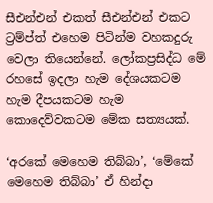සීඑන්එන් එකත් සීඑන්එන් එකට ට්‍රම්ප්ත් එහෙම පිටින්ම වහකදුරු වෙලා තියෙන්නේ. ලෝකප්‍රසිද්ධ මේ රහසේ ඉදලා හැම දේශයකටම හැම දීපයකටම හැම කොදෙව්වකටම මේක සත්‍යයක්.

‘අරකේ මෙහෙම තිබ්බා’, ‘මේකේ මෙහෙම තිබ්බා’ ඒ හින්දා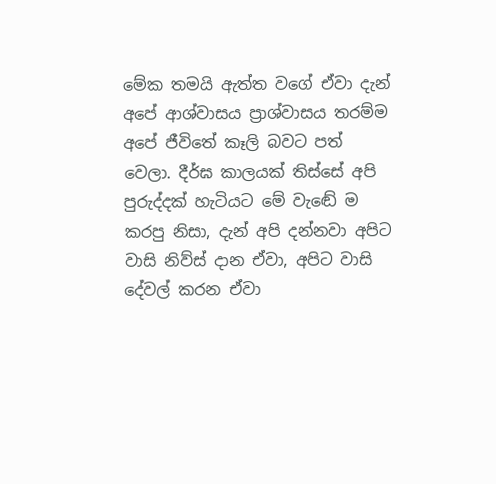මේක තමයි ඇත්ත වගේ ඒවා දැන් අපේ ආශ්වාසය ප්‍රාශ්වාසය තරම්ම අපේ ජීවිතේ කෑලි බවට පත් වෙලා. දීර්ඝ කාලයක් තිස්සේ අපි පුරුද්දක් හැටියට මේ වැඬේ ම කරපු නිසා, දැන් අපි දන්නවා අපිට වාසි නිව්ස් දාන ඒවා, අපිට වාසි දේවල් කරන ඒවා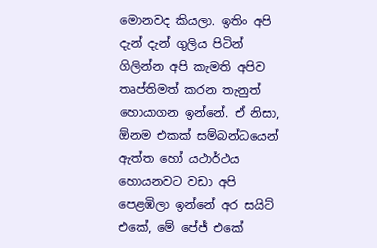මොනවද කියලා. ඉතිං අපි දැන් දැන් ගුලිය පිටින් ගිලින්න අපි කැමති අපිව තෘප්තිමත් කරන තැනුත් හොයාගන ඉන්නේ. ඒ නිසා, ඕනම එකක් සම්බන්ධයෙන් ඇත්ත හෝ යථාර්ථය හොයනවට වඩා අපි පෙළඹිලා ඉන්නේ අර සයිට් එකේ, මේ පේජ් එකේ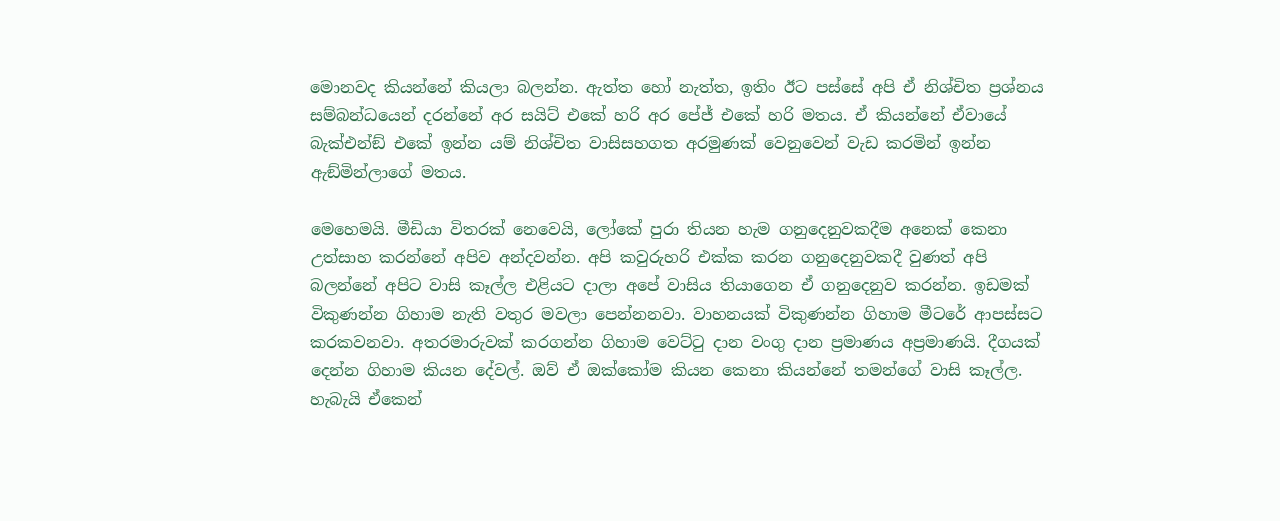මොනවද කියන්නේ කියලා බලන්න. ඇත්ත හෝ නැත්ත, ඉතිං ඊට පස්සේ අපි ඒ නිශ්චිත ප්‍රශ්නය සම්බන්ධයෙන් දරන්නේ අර සයිට් එකේ හරි අර පේජ් එකේ හරි මතය. ඒ කියන්නේ ඒවායේ බැක්එන්ඞ් එකේ ඉන්න යම් නිශ්චිත වාසිසහගත අරමුණක් වෙනුවෙන් වැඩ කරමින් ඉන්න ඇඞ්මින්ලාගේ මතය.

මෙහෙමයි. මීඩියා විතරක් නෙවෙයි, ලෝකේ පුරා තියන හැම ගනුදෙනුවකදීම අනෙක් කෙනා උත්සාහ කරන්නේ අපිව අන්දවන්න. අපි කවුරුහරි එක්ක කරන ගනුදෙනුවකදී වුණත් අපි බලන්නේ අපිට වාසි කෑල්ල එළියට දාලා අපේ වාසිය තියාගෙන ඒ ගනුදෙනුව කරන්න. ඉඩමක් විකුණන්න ගිහාම නැති වතුර මවලා පෙන්නනවා. වාහනයක් විකුණන්න ගිහාම මීටරේ ආපස්සට කරකවනවා. අතරමාරුවක් කරගන්න ගිහාම වෙට්ටු දාන වංගු දාන ප්‍රමාණය අප්‍රමාණයි. දීගයක් දෙන්න ගිහාම කියන දේවල්. ඔව් ඒ ඔක්කෝම කියන කෙනා කියන්නේ තමන්ගේ වාසි කෑල්ල. හැබැයි ඒකෙන්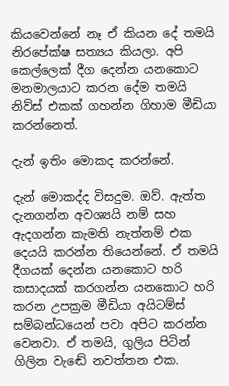කියවෙන්නේ නෑ ඒ කියන දේ තමයි නිරපේක්ෂ සත්‍යය කියලා. අපි කෙල්ලෙක් දීග දෙන්න යනකොට මනමාලයාට කරන දේම තමයි නිව්ස් එකක් ගහන්න ගිහාම මීඩියා කරන්නෙත්.

දැන් ඉතිං මොකද කරන්නේ.

දැන් මොකද්ද විසදුම. ඔව්. ඇත්ත දැනගන්න අවශ්‍යයි නම් සහ ඇදගන්න කැමති නැත්නම් එක දෙයයි කරන්න තියෙන්නේ. ඒ තමයි දීගයක් දෙන්න යනකොට හරි කසාදයක් කරගන්න යනකොට හරි කරන උපක්‍රම මීඩියා අයිටම්ස් සම්බන්ධයෙන් පවා අපිට කරන්න වෙනවා. ඒ තමයි, ගුලිය පිටින් ගිලින වැඬේ නවත්තන එක.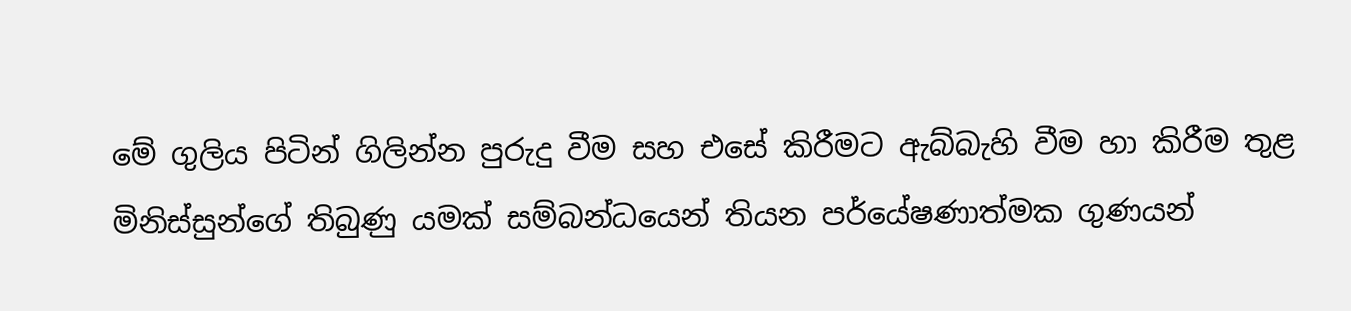මේ ගුලිය පිටින් ගිලින්න පුරුදු වීම සහ එසේ කිරීමට ඇබ්බැහි වීම හා කිරීම තුළ මිනිස්සුන්ගේ තිබුණු යමක් සම්බන්ධයෙන් තියන පර්යේෂණාත්මක ගුණයන්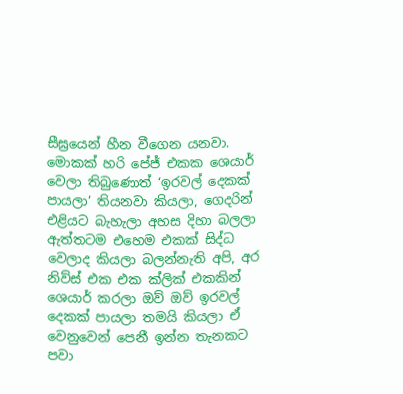සීඝ්‍රයෙන් හීන වීගෙන යනවා. මොකක් හරි පේජ් එකක ශෙයාර් වෙලා තිබුණොත් ‘ඉරවල් දෙකක් පායලා’ තියනවා කියලා, ගෙදරින් එළියට බැහැලා අහස දිහා බලලා ඇත්තටම එහෙම එකක් සිද්ධ වෙලාද කියලා බලන්නැති අපි, අර නිව්ස් එක එක ක්ලික් එකකින් ශෙයාර් කරලා ඔව් ඔව් ඉරවල් දෙකක් පායලා තමයි කියලා ඒ වෙනුවෙන් පෙනී ඉන්න තැනකට පවා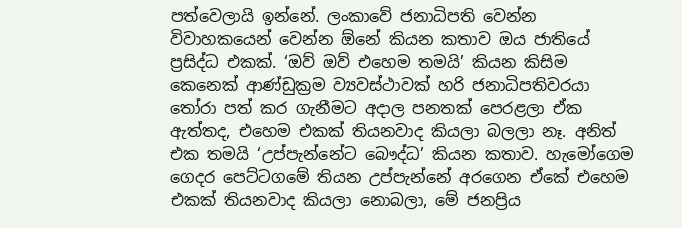පත්වෙලායි ඉන්නේ. ලංකාවේ ජනාධිපති වෙන්න විවාහකයෙන් වෙන්න ඕනේ කියන කතාව ඔය ජාතියේ ප්‍රසිද්ධ එකක්. ‘ඔව් ඔව් එහෙම තමයි’ කියන කිසිම කෙනෙක් ආණ්ඩුක්‍රම ව්‍යවස්ථාවක් හරි ජනාධිපතිවරයා තෝරා පත් කර ගැනීමට අදාල පනතක් පෙරළලා ඒක ඇත්තද, එහෙම එකක් තියනවාද කියලා බලලා නෑ. අනිත් එක තමයි ‘උප්පැන්නේට බෞද්ධ’ කියන කතාව. හැමෝගෙම ගෙදර පෙට්ටගමේ තියන උප්පැන්නේ අරගෙන ඒකේ එහෙම එකක් තියනවාද කියලා නොබලා, මේ ජනප්‍රිය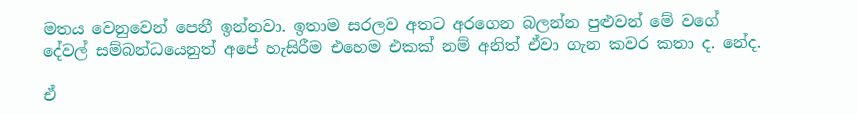මතය වෙනුවෙන් පෙනී ඉන්නවා. ඉතාම සරලව අතට අරගෙන බලන්න පුළුවන් මේ වගේ දේවල් සම්බන්ධයෙනුත් අපේ හැසිරීම එහෙම එකක් නම් අනිත් ඒවා ගැන කවර කතා ද. නේද.

ඒ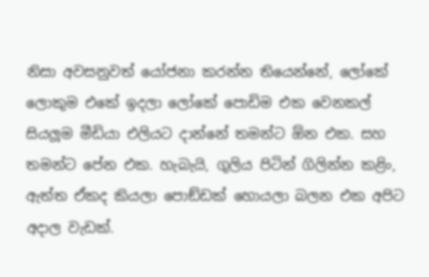නිසා අවසනුවත් යෝජනා කරන්න තියෙන්නේ, ලෝකේ ලොකුම එකේ ඉදලා ලෝකේ පොඩිම එක වෙනකල් සියලූම මීඩියා එලියට දාන්නේ තමන්ට ඕන එක. සහ තමන්ට පේන එක. හැබැයි, ගුලිය පිටින් ගිලින්න කළිං, ඇත්ත ඒකද කියලා පොඞ්ඩක් හොයලා බලන එක අපිට අදාල වැඩක්.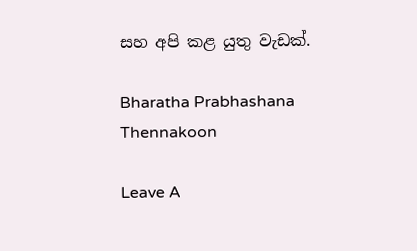සහ අපි කළ යුතු වැඩක්.

Bharatha Prabhashana Thennakoon

Leave A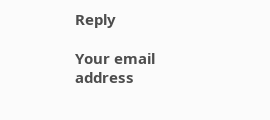Reply

Your email address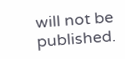will not be published.